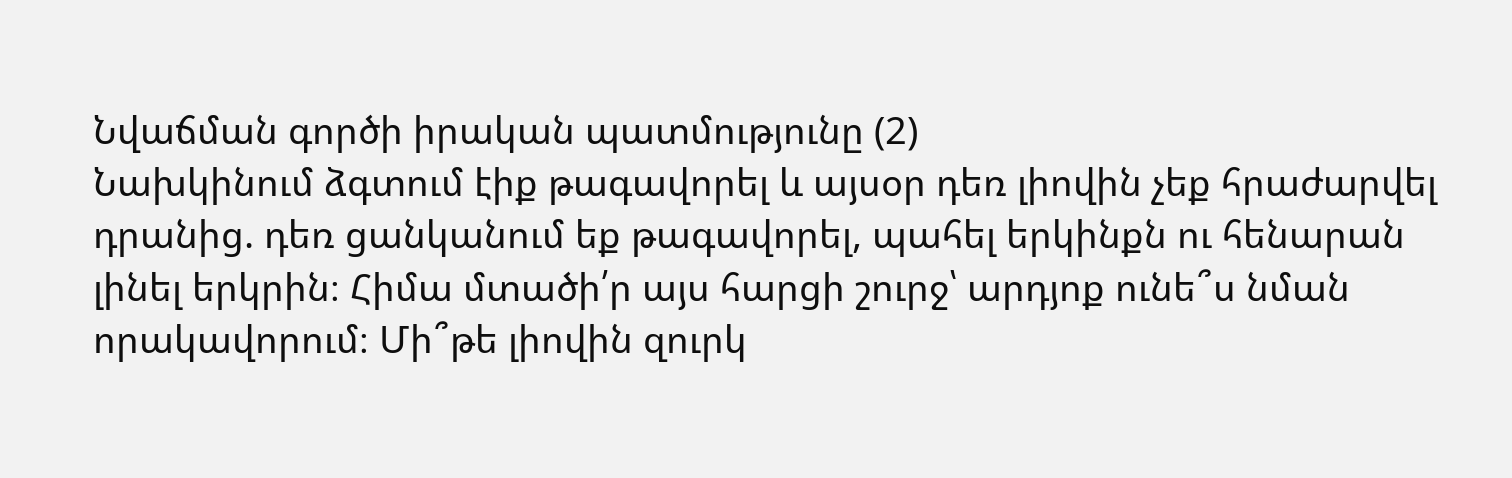Նվաճման գործի իրական պատմությունը (2)
Նախկինում ձգտում էիք թագավորել և այսօր դեռ լիովին չեք հրաժարվել դրանից. դեռ ցանկանում եք թագավորել, պահել երկինքն ու հենարան լինել երկրին։ Հիմա մտածի՛ր այս հարցի շուրջ՝ արդյոք ունե՞ս նման որակավորում։ Մի՞թե լիովին զուրկ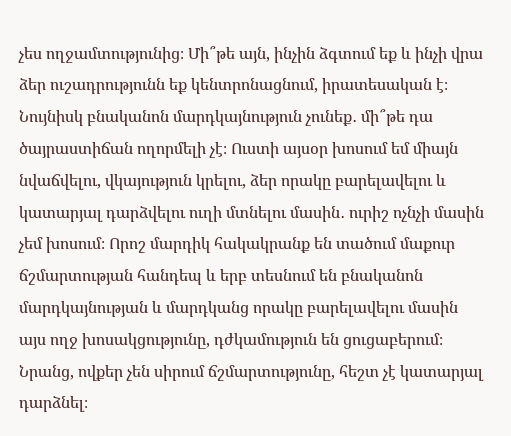չես ողջամտությունից։ Մի՞թե այն, ինչին ձգտում եք և ինչի վրա ձեր ուշադրությունն եք կենտրոնացնում, իրատեսական է։ Նույնիսկ բնականոն մարդկայնություն չունեք․ մի՞թե դա ծայրաստիճան ողորմելի չէ։ Ուստի այսօր խոսում եմ միայն նվաճվելու, վկայություն կրելու, ձեր որակը բարելավելու և կատարյալ դարձվելու ուղի մտնելու մասին․ ուրիշ ոչնչի մասին չեմ խոսում։ Որոշ մարդիկ հակակրանք են տածում մաքուր ճշմարտության հանդեպ և երբ տեսնում են բնականոն մարդկայնության և մարդկանց որակը բարելավելու մասին այս ողջ խոսակցությունը, դժկամություն են ցուցաբերում։ Նրանց, ովքեր չեն սիրում ճշմարտությունը, հեշտ չէ կատարյալ դարձնել։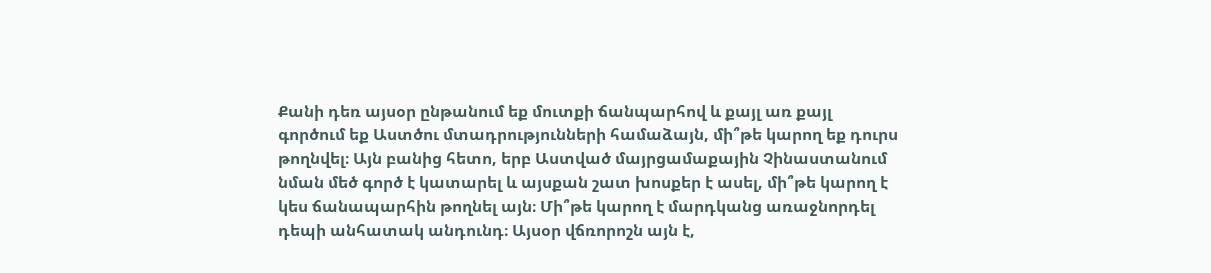Քանի դեռ այսօր ընթանում եք մուտքի ճանպարհով և քայլ առ քայլ գործում եք Աստծու մտադրությունների համաձայն, մի՞թե կարող եք դուրս թողնվել։ Այն բանից հետո, երբ Աստված մայրցամաքային Չինաստանում նման մեծ գործ է կատարել և այսքան շատ խոսքեր է ասել, մի՞թե կարող է կես ճանապարհին թողնել այն։ Մի՞թե կարող է մարդկանց առաջնորդել դեպի անհատակ անդունդ։ Այսօր վճռորոշն այն է,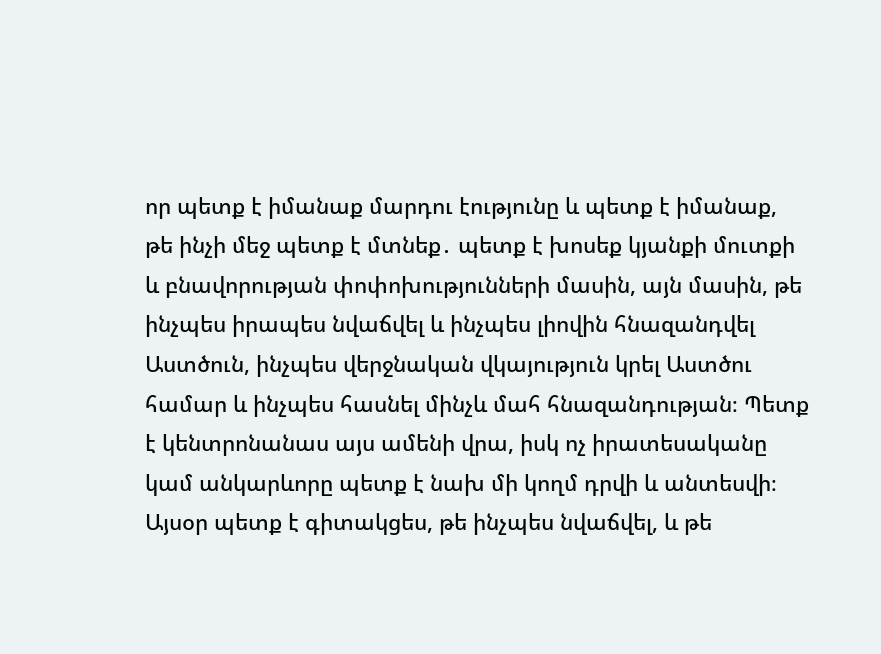որ պետք է իմանաք մարդու էությունը և պետք է իմանաք, թե ինչի մեջ պետք է մտնեք․ պետք է խոսեք կյանքի մուտքի և բնավորության փոփոխությունների մասին, այն մասին, թե ինչպես իրապես նվաճվել և ինչպես լիովին հնազանդվել Աստծուն, ինչպես վերջնական վկայություն կրել Աստծու համար և ինչպես հասնել մինչև մահ հնազանդության։ Պետք է կենտրոնանաս այս ամենի վրա, իսկ ոչ իրատեսականը կամ անկարևորը պետք է նախ մի կողմ դրվի և անտեսվի։ Այսօր պետք է գիտակցես, թե ինչպես նվաճվել, և թե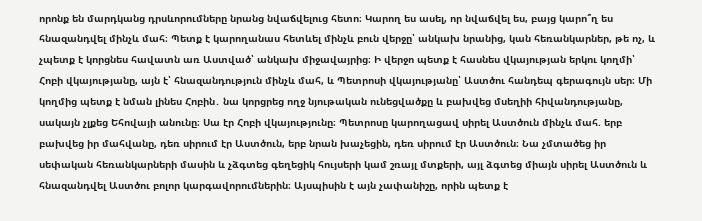որոնք են մարդկանց դրսևորումները նրանց նվաճվելուց հետո։ Կարող ես ասել, որ նվաճվել ես, բայց կարո՞ղ ես հնազանդվել մինչև մահ։ Պետք է կարողանաս հետևել մինչև բուն վերջը՝ անկախ նրանից, կան հեռանկարներ, թե ոչ, և չպետք է կորցնես հավատն առ Աստված՝ անկախ միջավայրից։ Ի վերջո պետք է հասնես վկայության երկու կողմի՝ Հոբի վկայությանը, այն է՝ հնազանդություն մինչև մահ, և Պետրոսի վկայությանը՝ Աստծու հանդեպ գերագույն սեր։ Մի կողմից պետք է նման լինես Հոբին․ նա կորցրեց ողջ նյութական ունեցվածքը և բախվեց մսեղիի հիվանդությանը, սակայն չլքեց Եհովայի անունը։ Սա էր Հոբի վկայությունը։ Պետրոսը կարողացավ սիրել Աստծուն մինչև մահ. երբ բախվեց իր մահվանը, դեռ սիրում էր Աստծուն, երբ նրան խաչեցին, դեռ սիրում էր Աստծուն։ Նա չմտածեց իր սեփական հեռանկարների մասին և չձգտեց գեղեցիկ հույսերի կամ շռայլ մտքերի, այլ ձգտեց միայն սիրել Աստծուն և հնազանդվել Աստծու բոլոր կարգավորումներին։ Այսպիսին է այն չափանիշը, որին պետք է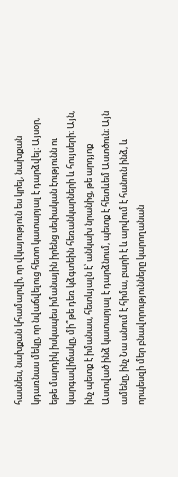հասնես, նախքան կհամարվի, որ վկայություն ես կրել, նախքան կդառնաս մեկը, որ նվաճվելուց հետո կատարյալ է դարձվել։ Այսօր, եթե մարդիկ իսկապես իմանային իրենց սեփական էությունն ու կարգավիճակը, մի՞թե դեռ կձգտեին հեռանկարների և հույսերի։ Այն, ինչ պետք է իմանաս, հետևյալն է՝ անկախ նրանից, թե արդյոք Աստված ինձ կատարյալ է դարձնում, պետք է հետևեմ Աստծուն։ Այն ամենը, ինչ Նա անում է հիմա, բարի է և արվում է հանուն ինձ, և որպեսզի մեր բնավորությունները կարողանան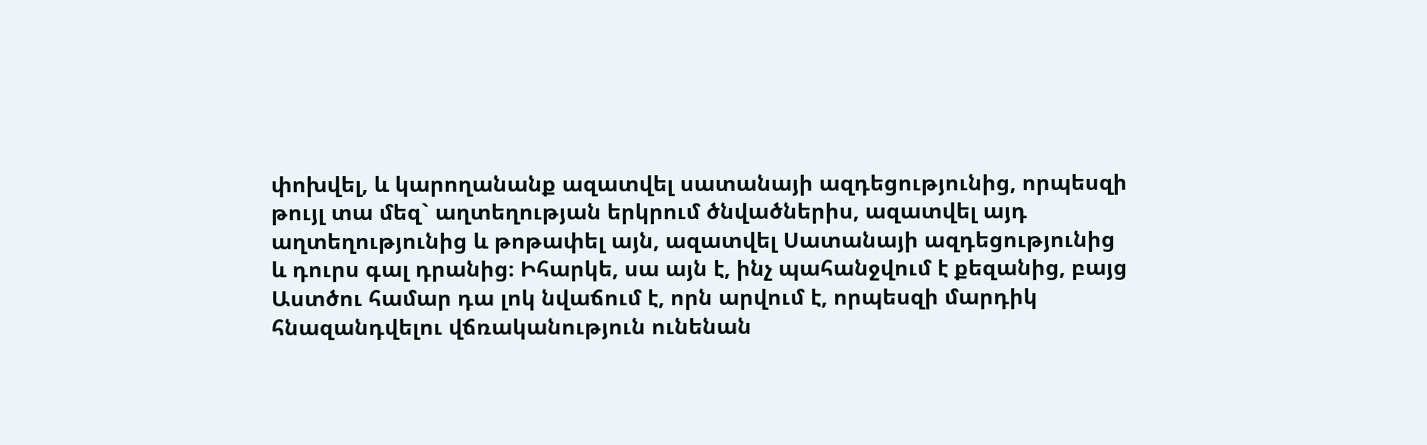փոխվել, և կարողանանք ազատվել սատանայի ազդեցությունից, որպեսզի թույլ տա մեզ` աղտեղության երկրում ծնվածներիս, ազատվել այդ աղտեղությունից և թոթափել այն, ազատվել Սատանայի ազդեցությունից և դուրս գալ դրանից։ Իհարկե, սա այն է, ինչ պահանջվում է քեզանից, բայց Աստծու համար դա լոկ նվաճում է, որն արվում է, որպեսզի մարդիկ հնազանդվելու վճռականություն ունենան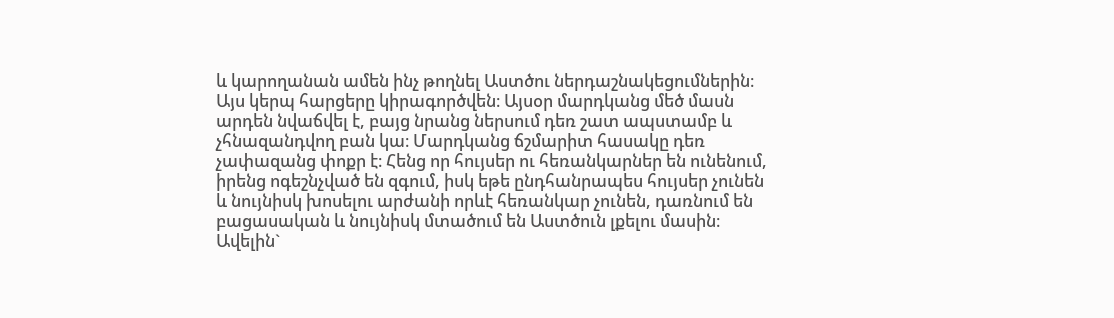և կարողանան ամեն ինչ թողնել Աստծու ներդաշնակեցումներին։ Այս կերպ հարցերը կիրագործվեն։ Այսօր մարդկանց մեծ մասն արդեն նվաճվել է, բայց նրանց ներսում դեռ շատ ապստամբ և չհնազանդվող բան կա։ Մարդկանց ճշմարիտ հասակը դեռ չափազանց փոքր է։ Հենց որ հույսեր ու հեռանկարներ են ունենում, իրենց ոգեշնչված են զգում, իսկ եթե ընդհանրապես հույսեր չունեն և նույնիսկ խոսելու արժանի որևէ հեռանկար չունեն, դառնում են բացասական և նույնիսկ մտածում են Աստծուն լքելու մասին։ Ավելին`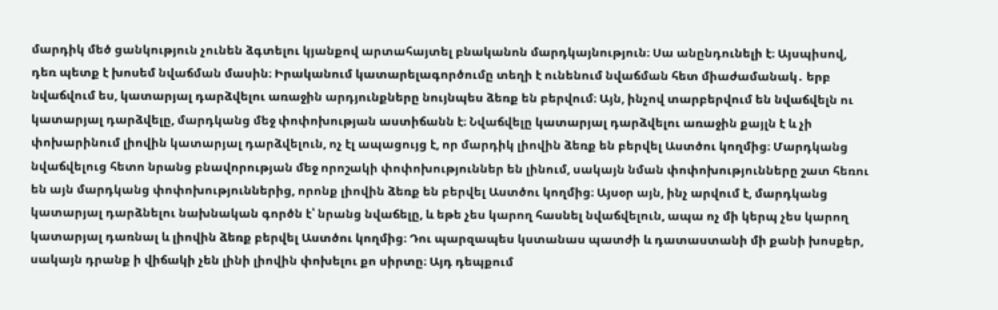մարդիկ մեծ ցանկություն չունեն ձգտելու կյանքով արտահայտել բնականոն մարդկայնություն։ Սա անընդունելի է։ Այսպիսով, դեռ պետք է խոսեմ նվաճման մասին։ Իրականում կատարելագործումը տեղի է ունենում նվաճման հետ միաժամանակ․ երբ նվաճվում ես, կատարյալ դարձվելու առաջին արդյունքները նույնպես ձեռք են բերվում։ Այն, ինչով տարբերվում են նվաճվելն ու կատարյալ դարձվելը, մարդկանց մեջ փոփոխության աստիճանն է։ Նվաճվելը կատարյալ դարձվելու առաջին քայլն է և չի փոխարինում լիովին կատարյալ դարձվելուն, ոչ էլ ապացույց է, որ մարդիկ լիովին ձեռք են բերվել Աստծու կողմից։ Մարդկանց նվաճվելուց հետո նրանց բնավորության մեջ որոշակի փոփոխություններ են լինում, սակայն նման փոփոխությունները շատ հեռու են այն մարդկանց փոփոխություններից, որոնք լիովին ձեռք են բերվել Աստծու կողմից։ Այսօր այն, ինչ արվում է, մարդկանց կատարյալ դարձնելու նախնական գործն է՝ նրանց նվաճելը, և եթե չես կարող հասնել նվաճվելուն, ապա ոչ մի կերպ չես կարող կատարյալ դառնալ և լիովին ձեռք բերվել Աստծու կողմից։ Դու պարզապես կստանաս պատժի և դատաստանի մի քանի խոսքեր, սակայն դրանք ի վիճակի չեն լինի լիովին փոխելու քո սիրտը։ Այդ դեպքում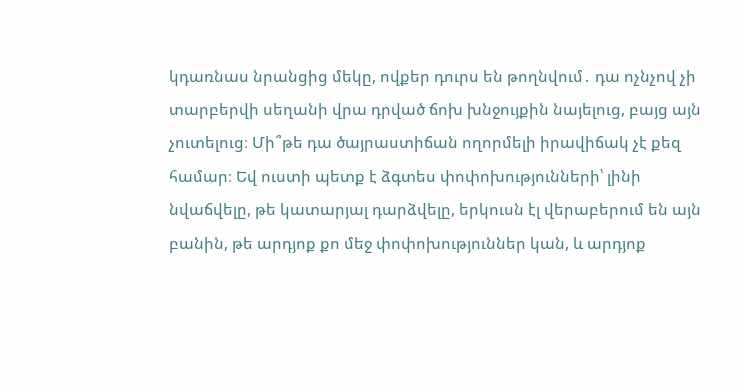կդառնաս նրանցից մեկը, ովքեր դուրս են թողնվում․ դա ոչնչով չի տարբերվի սեղանի վրա դրված ճոխ խնջույքին նայելուց, բայց այն չուտելուց։ Մի՞թե դա ծայրաստիճան ողորմելի իրավիճակ չէ քեզ համար։ Եվ ուստի պետք է ձգտես փոփոխությունների՝ լինի նվաճվելը, թե կատարյալ դարձվելը, երկուսն էլ վերաբերում են այն բանին, թե արդյոք քո մեջ փոփոխություններ կան, և արդյոք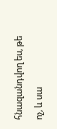հնազանդվող ես, թե ոչ, և սա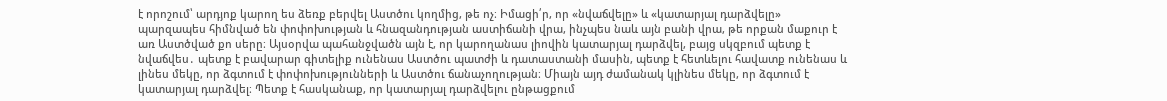է որոշում՝ արդյոք կարող ես ձեռք բերվել Աստծու կողմից, թե ոչ։ Իմացի՛ր, որ «նվաճվելը» և «կատարյալ դարձվելը» պարզապես հիմնված են փոփոխության և հնազանդության աստիճանի վրա, ինչպես նաև այն բանի վրա, թե որքան մաքուր է առ Աստծված քո սերը։ Այսօրվա պահանջվածն այն է, որ կարողանաս լիովին կատարյալ դարձվել, բայց սկզբում պետք է նվաճվես․ պետք է բավարար գիտելիք ունենաս Աստծու պատժի և դատաստանի մասին, պետք է հետևելու հավատք ունենաս և լինես մեկը, որ ձգտում է փոփոխությունների և Աստծու ճանաչողության։ Միայն այդ ժամանակ կլինես մեկը, որ ձգտում է կատարյալ դարձվել։ Պետք է հասկանաք, որ կատարյալ դարձվելու ընթացքում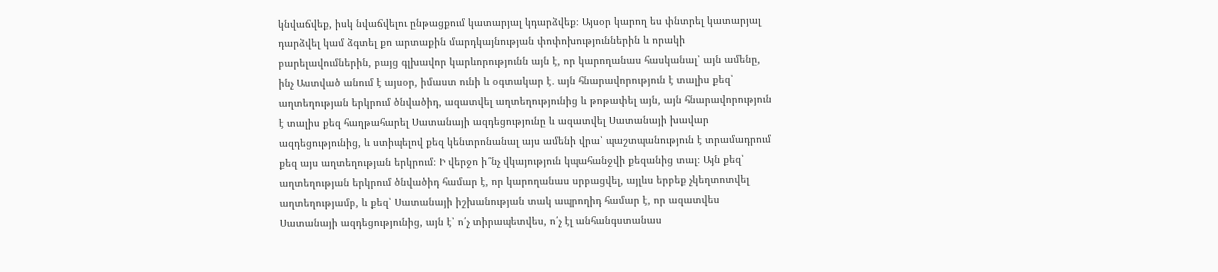կնվաճվեք, իսկ նվաճվելու ընթացքում կատարյալ կդարձվեք։ Այսօր կարող ես փնտրել կատարյալ դարձվել կամ ձգտել քո արտաքին մարդկայնության փոփոխություններին և որակի բարելավումներին, բայց գլխավոր կարևորությունն այն է, որ կարողանաս հասկանալ՝ այն ամենը, ինչ Աստված անում է այսօր, իմաստ ունի և օգտակար է․ այն հնարավորություն է տալիս քեզ՝ աղտեղության երկրում ծնվածիդ, ազատվել աղտեղությունից և թոթափել այն, այն հնարավորություն է տալիս քեզ հաղթահարել Սատանայի ազդեցությունը և ազատվել Սատանայի խավար ազդեցությունից, և ստիպելով քեզ կենտրոնանալ այս ամենի վրա՝ պաշտպանություն է տրամադրում քեզ այս աղտեղության երկրում։ Ի վերջո ի՞նչ վկայություն կպահանջվի քեզանից տալ։ Այն քեզ՝ աղտեղության երկրում ծնվածիդ համար է, որ կարողանաս սրբացվել, այլևս երբեք չկեղտոտվել աղտեղությամբ, և քեզ՝ Սատանայի իշխանության տակ ապրողիդ համար է, որ ազատվես Սատանայի ազդեցությունից, այն է՝ ո՛չ տիրապետվես, ո՛չ էլ անհանգստանաս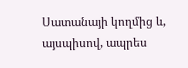Սատանայի կողմից և, այսպիսով, ապրես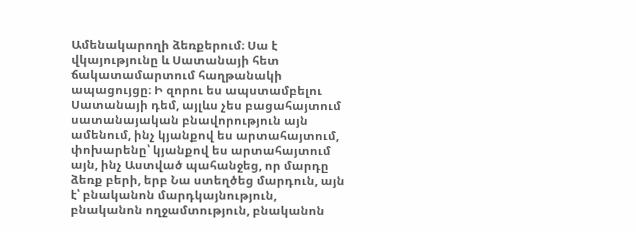Ամենակարողի ձեռքերում։ Սա է վկայությունը և Սատանայի հետ ճակատամարտում հաղթանակի ապացույցը։ Ի զորու ես ապստամբելու Սատանայի դեմ, այլևս չես բացահայտում սատանայական բնավորություն այն ամենում, ինչ կյանքով ես արտահայտում, փոխարենը՝ կյանքով ես արտահայտում այն, ինչ Աստված պահանջեց, որ մարդը ձեռք բերի, երբ Նա ստեղծեց մարդուն, այն է՝ բնականոն մարդկայնություն, բնականոն ողջամտություն, բնականոն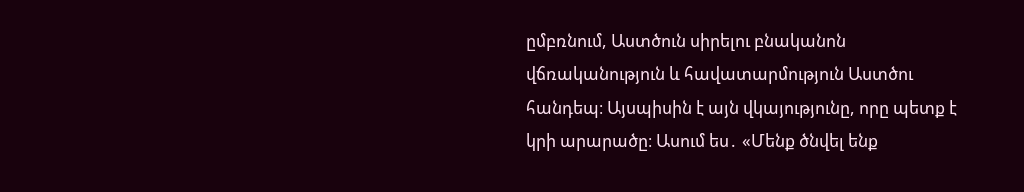ըմբռնում, Աստծուն սիրելու բնականոն վճռականություն և հավատարմություն Աստծու հանդեպ։ Այսպիսին է այն վկայությունը, որը պետք է կրի արարածը։ Ասում ես․ «Մենք ծնվել ենք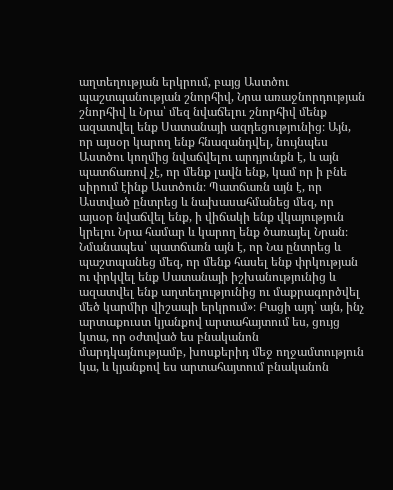աղտեղության երկրում, բայց Աստծու պաշտպանության շնորհիվ, Նրա առաջնորդության շնորհիվ և Նրա՝ մեզ նվաճելու շնորհիվ մենք ազատվել ենք Սատանայի ազդեցությունից։ Այն, որ այսօր կարող ենք հնազանդվել, նույնպես Աստծու կողմից նվաճվելու արդյունքն է, և այն պատճառով չէ, որ մենք լավն ենք, կամ որ ի բնե սիրում էինք Աստծուն։ Պատճառն այն է, որ Աստված ընտրեց և նախասահմանեց մեզ, որ այսօր նվաճվել ենք, ի վիճակի ենք վկայություն կրելու Նրա համար և կարող ենք ծառայել Նրան։ Նմանապես՝ պատճառն այն է, որ Նա ընտրեց և պաշտպանեց մեզ, որ մենք հասել ենք փրկության ու փրկվել ենք Սատանայի իշխանությունից և ազատվել ենք աղտեղությունից ու մաքրագործվել մեծ կարմիր վիշապի երկրում»։ Բացի այդ՝ այն, ինչ արտաքուստ կյանքով արտահայտում ես, ցույց կտա, որ օժտված ես բնականոն մարդկայնությամբ, խոսքերիդ մեջ ողջամտություն կա, և կյանքով ես արտահայտում բնականոն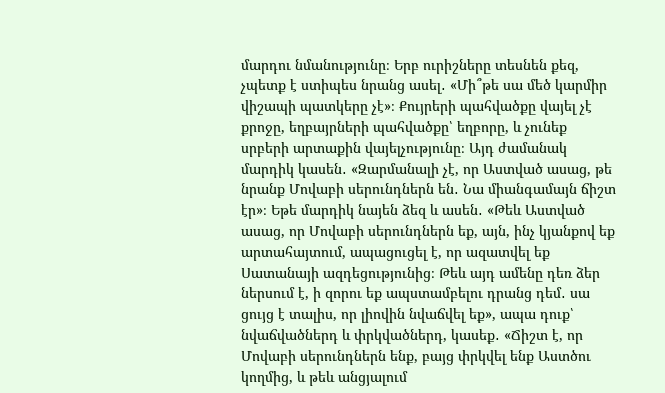մարդու նմանությունը։ Երբ ուրիշները տեսնեն քեզ, չպետք է ստիպես նրանց ասել․ «Մի՞թե սա մեծ կարմիր վիշապի պատկերը չէ»։ Քույրերի պահվածքը վայել չէ քրոջը, եղբայրների պահվածքը՝ եղբորը, և չունեք սրբերի արտաքին վայելչությունը։ Այդ ժամանակ մարդիկ կասեն․ «Զարմանալի չէ, որ Աստված ասաց, թե նրանք Մովաբի սերունդներն են․ Նա միանգամայն ճիշտ էր»։ Եթե մարդիկ նայեն ձեզ և ասեն․ «Թեև Աստված ասաց, որ Մովաբի սերունդներն եք, այն, ինչ կյանքով եք արտահայտում, ապացուցել է, որ ազատվել եք Սատանայի ազդեցությունից։ Թեև այդ ամենը դեռ ձեր ներսում է, ի զորու եք ապստամբելու դրանց դեմ․ սա ցույց է տալիս, որ լիովին նվաճվել եք», ապա դուք՝ նվաճվածներդ և փրկվածներդ, կասեք․ «Ճիշտ է, որ Մովաբի սերունդներն ենք, բայց փրկվել ենք Աստծու կողմից, և թեև անցյալում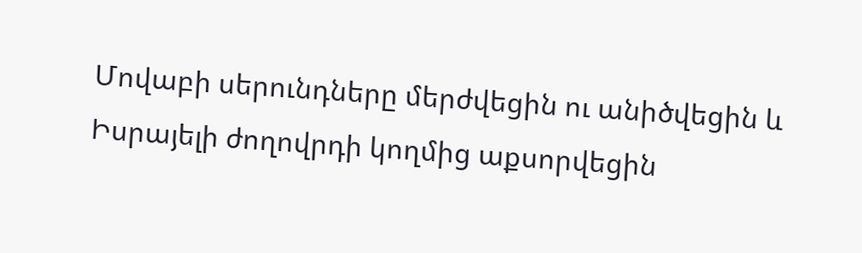Մովաբի սերունդները մերժվեցին ու անիծվեցին և Իսրայելի ժողովրդի կողմից աքսորվեցին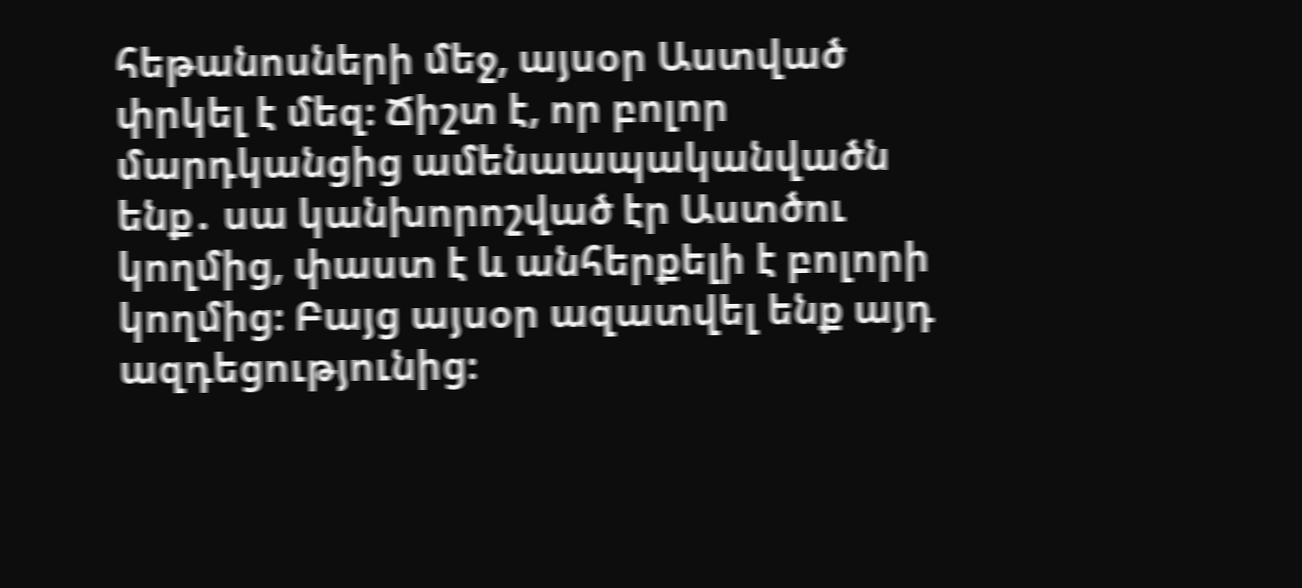հեթանոսների մեջ, այսօր Աստված փրկել է մեզ։ Ճիշտ է, որ բոլոր մարդկանցից ամենաապականվածն ենք․ սա կանխորոշված էր Աստծու կողմից, փաստ է և անհերքելի է բոլորի կողմից։ Բայց այսօր ազատվել ենք այդ ազդեցությունից։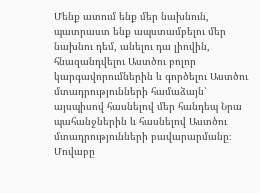Մենք ատում ենք մեր նախնուն, պատրաստ ենք ապստամբելու մեր նախնու դեմ, անելու դա լիովին, հնազանդվելու Աստծու բոլոր կարգավորումներին և գործելու Աստծու մտադրությունների համաձայն՝ այսպիսով հասնելով մեր հանդեպ Նրա պահանջներին և հասնելով Աստծու մտադրությունների բավարարմանը։ Մովաբը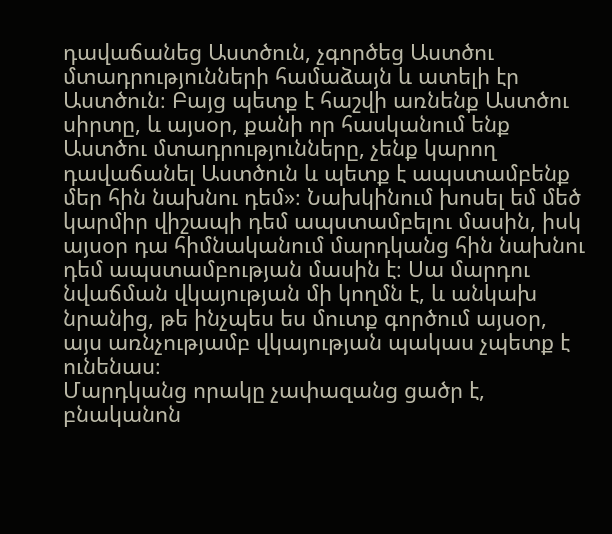դավաճանեց Աստծուն, չգործեց Աստծու մտադրությունների համաձայն և ատելի էր Աստծուն։ Բայց պետք է հաշվի առնենք Աստծու սիրտը, և այսօր, քանի որ հասկանում ենք Աստծու մտադրությունները, չենք կարող դավաճանել Աստծուն և պետք է ապստամբենք մեր հին նախնու դեմ»։ Նախկինում խոսել եմ մեծ կարմիր վիշապի դեմ ապստամբելու մասին, իսկ այսօր դա հիմնականում մարդկանց հին նախնու դեմ ապստամբության մասին է։ Սա մարդու նվաճման վկայության մի կողմն է, և անկախ նրանից, թե ինչպես ես մուտք գործում այսօր, այս առնչությամբ վկայության պակաս չպետք է ունենաս։
Մարդկանց որակը չափազանց ցածր է, բնականոն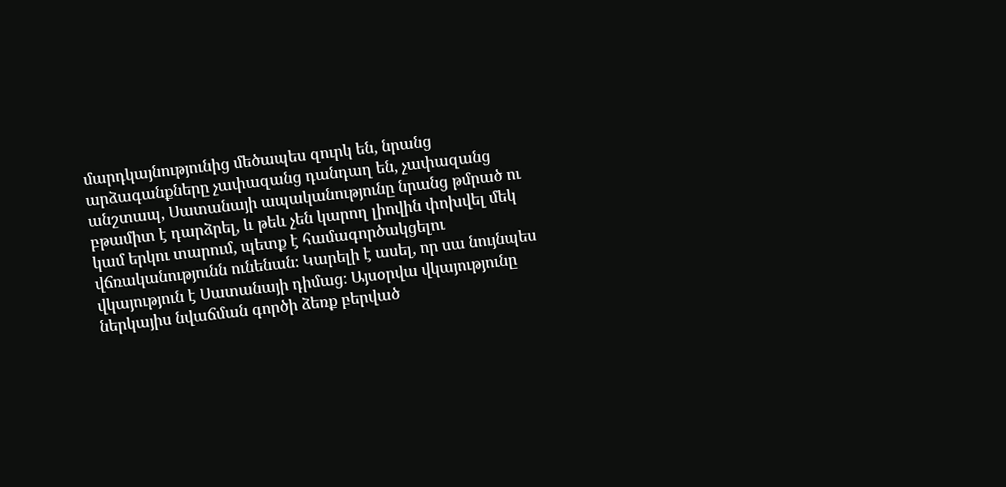մարդկայնությունից մեծապես զուրկ են, նրանց արձագանքները չափազանց դանդաղ են, չափազանց անշտապ, Սատանայի ապականությունը նրանց թմրած ու բթամիտ է դարձրել, և թեև չեն կարող լիովին փոխվել մեկ կամ երկու տարում, պետք է համագործակցելու վճռականությունն ունենան։ Կարելի է ասել, որ սա նույնպես վկայություն է Սատանայի դիմաց։ Այսօրվա վկայությունը ներկայիս նվաճման գործի ձեռք բերված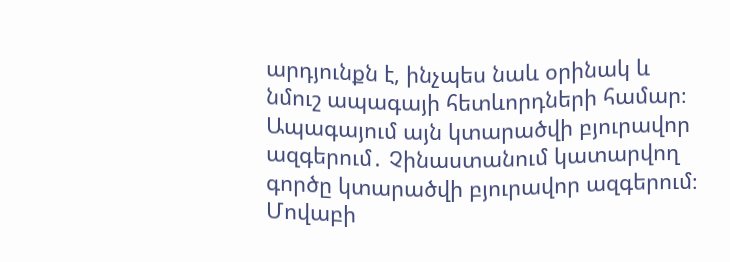արդյունքն է, ինչպես նաև օրինակ և նմուշ ապագայի հետևորդների համար։ Ապագայում այն կտարածվի բյուրավոր ազգերում․ Չինաստանում կատարվող գործը կտարածվի բյուրավոր ազգերում։ Մովաբի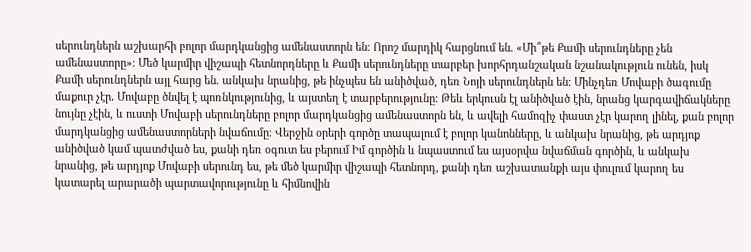սերունդներն աշխարհի բոլոր մարդկանցից ամենաստորն են։ Որոշ մարդիկ հարցնում են. «Մի՞թե Քամի սերունդները չեն ամենաստորը»։ Մեծ կարմիր վիշապի հետնորդները և Քամի սերունդները տարբեր խորհրդանշական նշանակություն ունեն, իսկ Քամի սերունդներն այլ հարց են. անկախ նրանից, թե ինչպես են անիծված, դեռ Նոյի սերունդներն են։ Մինչդեռ Մովաբի ծագումը մաքուր չէր․ Մովաբը ծնվել է պոռնկությունից, և այստեղ է տարբերությունը։ Թեև երկուսն էլ անիծված էին, նրանց կարգավիճակները նույնը չէին, և ուստի Մովաբի սերունդները բոլոր մարդկանցից ամենաստորն են, և ավելի համոզիչ փաստ չէր կարող լինել, քան բոլոր մարդկանցից ամենաստորների նվաճումը։ Վերջին օրերի գործը տապալում է բոլոր կանոնները, և անկախ նրանից, թե արդյոք անիծված կամ պատժված ես, քանի դեռ օգուտ ես բերում Իմ գործին և նպաստում ես այսօրվա նվաճման գործին, և անկախ նրանից, թե արդյոք Մովաբի սերունդ ես, թե մեծ կարմիր վիշապի հետնորդ, քանի դեռ աշխատանքի այս փուլում կարող ես կատարել արարածի պարտավորությունը և հիմնովին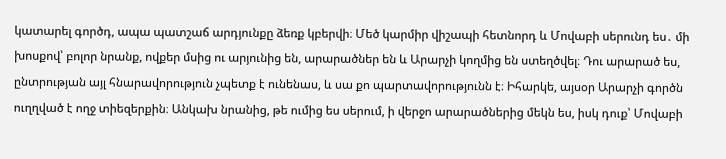կատարել գործդ, ապա պատշաճ արդյունքը ձեռք կբերվի։ Մեծ կարմիր վիշապի հետնորդ և Մովաբի սերունդ ես․ մի խոսքով՝ բոլոր նրանք, ովքեր մսից ու արյունից են, արարածներ են և Արարչի կողմից են ստեղծվել։ Դու արարած ես, ընտրության այլ հնարավորություն չպետք է ունենաս, և սա քո պարտավորությունն է։ Իհարկե, այսօր Արարչի գործն ուղղված է ողջ տիեզերքին։ Անկախ նրանից, թե ումից ես սերում, ի վերջո արարածներից մեկն ես, իսկ դուք՝ Մովաբի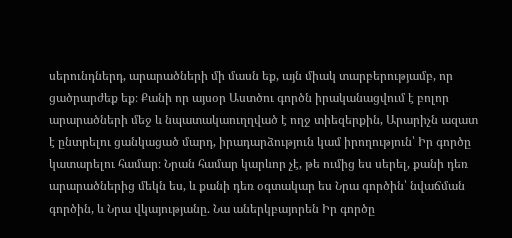սերունդներդ, արարածների մի մասն եք, այն միակ տարբերությամբ, որ ցածրարժեք եք։ Քանի որ այսօր Աստծու գործն իրականացվում է բոլոր արարածների մեջ և նպատակաուղղված է ողջ տիեզերքին, Արարիչն ազատ է ընտրելու ցանկացած մարդ, իրադարձություն կամ իրողություն՝ Իր գործը կատարելու համար։ Նրան համար կարևոր չէ, թե ումից ես սերել, քանի դեռ արարածներից մեկն ես, և քանի դեռ օգտակար ես Նրա գործին՝ նվաճման գործին, և Նրա վկայությանը. Նա աներկբայորեն Իր գործը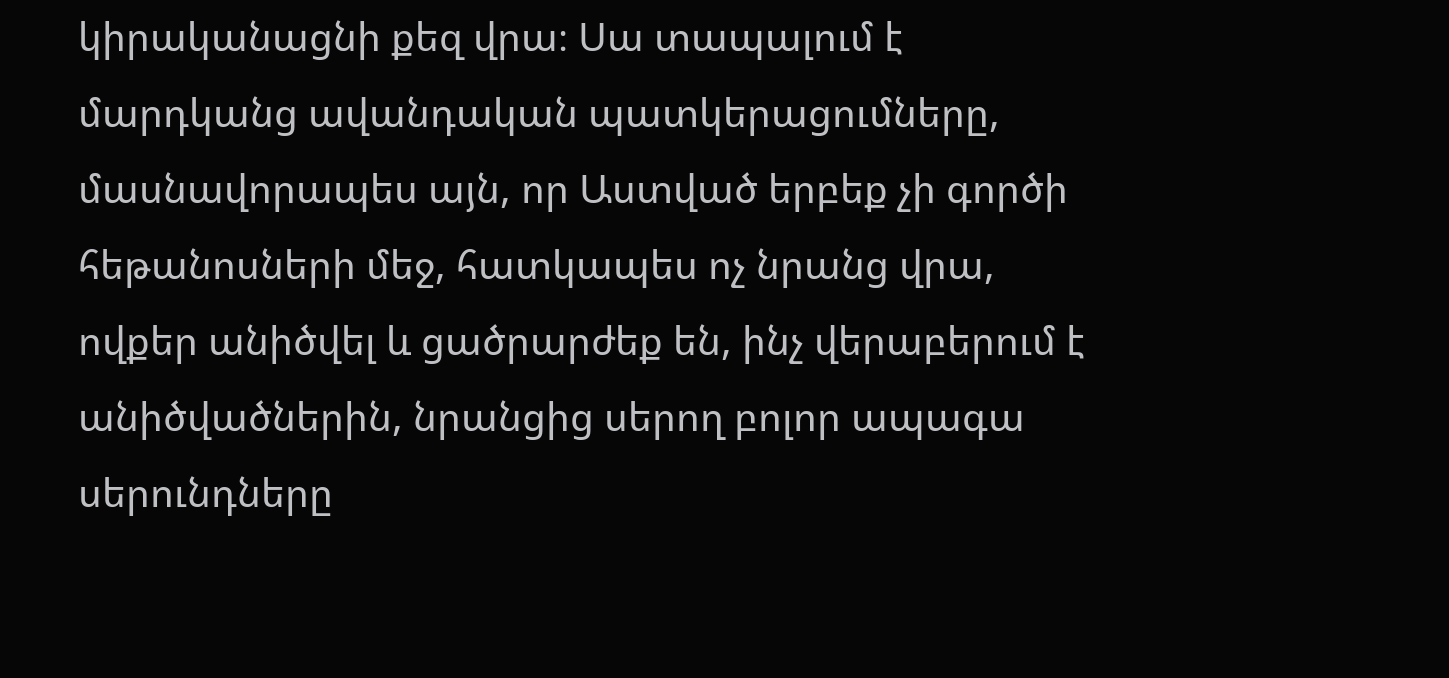կիրականացնի քեզ վրա։ Սա տապալում է մարդկանց ավանդական պատկերացումները, մասնավորապես այն, որ Աստված երբեք չի գործի հեթանոսների մեջ, հատկապես ոչ նրանց վրա, ովքեր անիծվել և ցածրարժեք են, ինչ վերաբերում է անիծվածներին, նրանցից սերող բոլոր ապագա սերունդները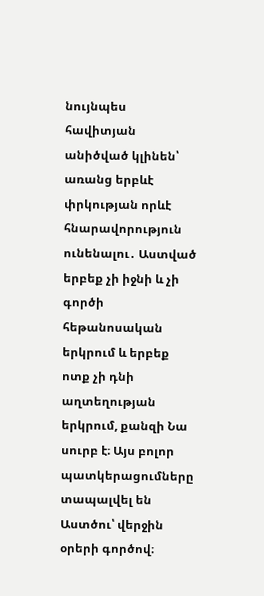նույնպես հավիտյան անիծված կլինեն՝ առանց երբևէ փրկության որևէ հնարավորություն ունենալու․ Աստված երբեք չի իջնի և չի գործի հեթանոսական երկրում և երբեք ոտք չի դնի աղտեղության երկրում, քանզի Նա սուրբ է։ Այս բոլոր պատկերացումները տապալվել են Աստծու՝ վերջին օրերի գործով։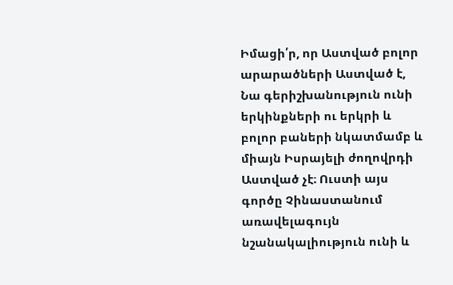Իմացի՛ր, որ Աստված բոլոր արարածների Աստված է, Նա գերիշխանություն ունի երկինքների ու երկրի և բոլոր բաների նկատմամբ և միայն Իսրայելի ժողովրդի Աստված չէ։ Ուստի այս գործը Չինաստանում առավելագույն նշանակալիություն ունի և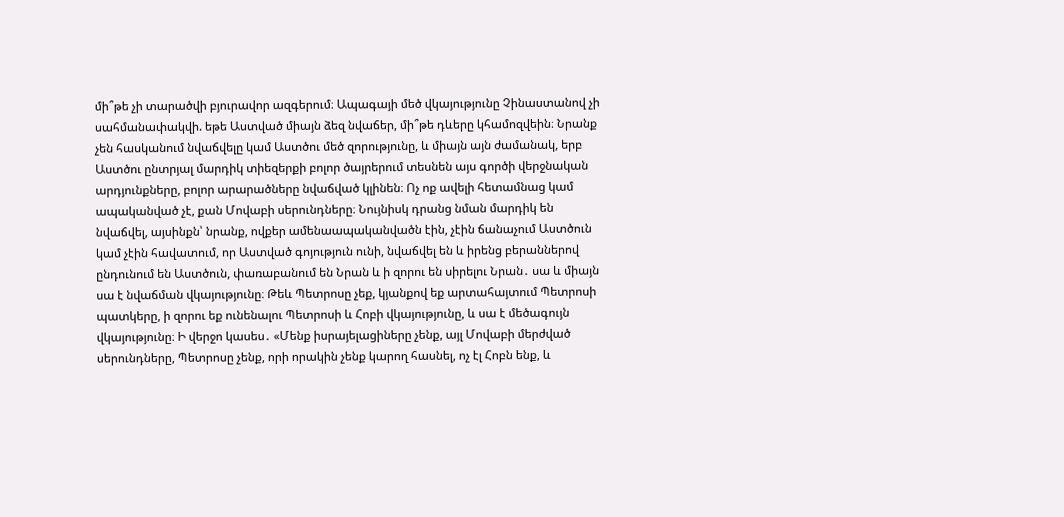մի՞թե չի տարածվի բյուրավոր ազգերում։ Ապագայի մեծ վկայությունը Չինաստանով չի սահմանափակվի. եթե Աստված միայն ձեզ նվաճեր, մի՞թե դևերը կհամոզվեին։ Նրանք չեն հասկանում նվաճվելը կամ Աստծու մեծ զորությունը, և միայն այն ժամանակ, երբ Աստծու ընտրյալ մարդիկ տիեզերքի բոլոր ծայրերում տեսնեն այս գործի վերջնական արդյունքները, բոլոր արարածները նվաճված կլինեն։ Ոչ ոք ավելի հետամնաց կամ ապականված չէ, քան Մովաբի սերունդները։ Նույնիսկ դրանց նման մարդիկ են նվաճվել, այսինքն՝ նրանք, ովքեր ամենաապականվածն էին, չէին ճանաչում Աստծուն կամ չէին հավատում, որ Աստված գոյություն ունի, նվաճվել են և իրենց բերաններով ընդունում են Աստծուն, փառաբանում են Նրան և ի զորու են սիրելու Նրան․ սա և միայն սա է նվաճման վկայությունը։ Թեև Պետրոսը չեք, կյանքով եք արտահայտում Պետրոսի պատկերը, ի զորու եք ունենալու Պետրոսի և Հոբի վկայությունը, և սա է մեծագույն վկայությունը։ Ի վերջո կասես․ «Մենք իսրայելացիները չենք, այլ Մովաբի մերժված սերունդները, Պետրոսը չենք, որի որակին չենք կարող հասնել, ոչ էլ Հոբն ենք, և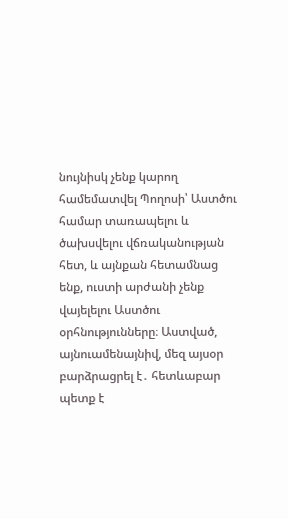նույնիսկ չենք կարող համեմատվել Պողոսի՝ Աստծու համար տառապելու և ծախսվելու վճռականության հետ, և այնքան հետամնաց ենք, ուստի արժանի չենք վայելելու Աստծու օրհնությունները։ Աստված, այնուամենայնիվ, մեզ այսօր բարձրացրել է․ հետևաբար պետք է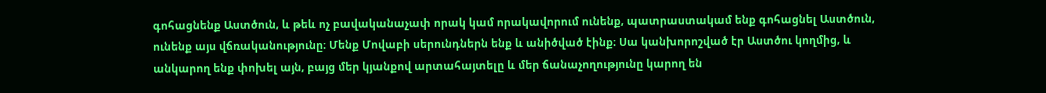գոհացնենք Աստծուն, և թեև ոչ բավականաչափ որակ կամ որակավորում ունենք, պատրաստակամ ենք գոհացնել Աստծուն, ունենք այս վճռականությունը։ Մենք Մովաբի սերունդներն ենք և անիծված էինք։ Սա կանխորոշված էր Աստծու կողմից, և անկարող ենք փոխել այն, բայց մեր կյանքով արտահայտելը և մեր ճանաչողությունը կարող են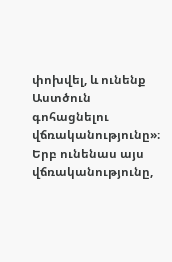փոխվել, և ունենք Աստծուն գոհացնելու վճռականությունը»։ Երբ ունենաս այս վճռականությունը,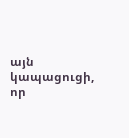այն կապացուցի, որ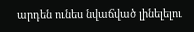արդեն ունես նվաճված լինելելու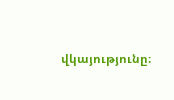վկայությունը։